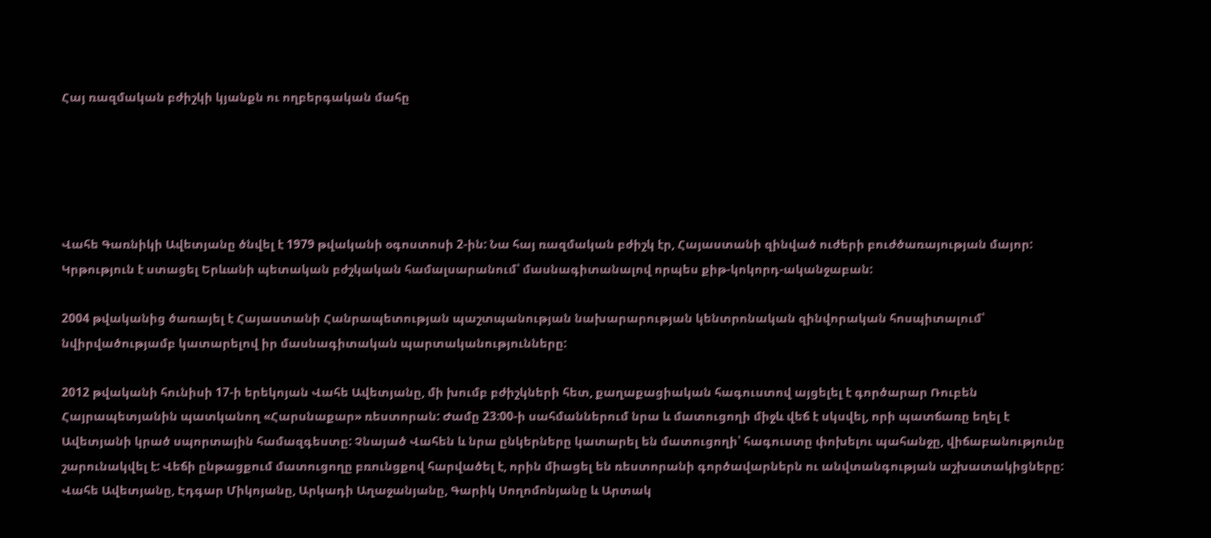Հայ ռազմական բժիշկի կյանքն ու ողբերգական մահը





Վահե Գառնիկի Ավետյանը ծնվել է 1979 թվականի օգոստոսի 2-ին: Նա հայ ռազմական բժիշկ էր, Հայաստանի զինված ուժերի բուժծառայության մայոր: Կրթություն է ստացել Երևանի պետական բժշկական համալսարանում՝ մասնագիտանալով որպես քիթ-կոկորդ-ականջաբան:

2004 թվականից ծառայել է Հայաստանի Հանրապետության պաշտպանության նախարարության կենտրոնական զինվորական հոսպիտալում՝ նվիրվածությամբ կատարելով իր մասնագիտական պարտականությունները:

2012 թվականի հունիսի 17-ի երեկոյան Վահե Ավետյանը, մի խումբ բժիշկների հետ, քաղաքացիական հագուստով այցելել է գործարար Ռուբեն Հայրապետյանին պատկանող «Հարսնաքար» ռեստորան: Ժամը 23:00-ի սահմաններում նրա և մատուցողի միջև վեճ է սկսվել, որի պատճառը եղել է Ավետյանի կրած սպորտային համազգեստը: Չնայած Վահեն և նրա ընկերները կատարել են մատուցողի՝ հագուստը փոխելու պահանջը, վիճաբանությունը շարունակվել է: Վեճի ընթացքում մատուցողը բռունցքով հարվածել է, որին միացել են ռեստորանի գործավարներն ու անվտանգության աշխատակիցները: Վահե Ավետյանը, Էդգար Միկոյանը, Արկադի Աղաջանյանը, Գարիկ Սողոմոնյանը և Արտակ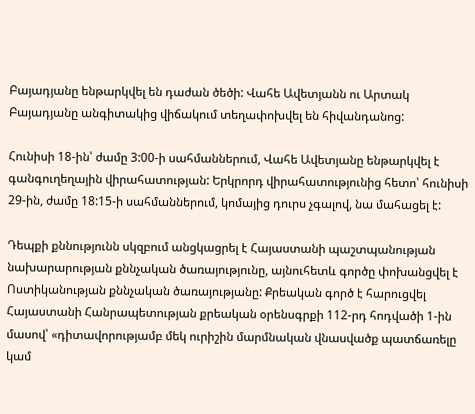Բայադյանը ենթարկվել են դաժան ծեծի: Վահե Ավետյանն ու Արտակ Բայադյանը անգիտակից վիճակում տեղափոխվել են հիվանդանոց:

Հունիսի 18-ին՝ ժամը 3:00-ի սահմաններում, Վահե Ավետյանը ենթարկվել է գանգուղեղային վիրահատության: Երկրորդ վիրահատությունից հետո՝ հունիսի 29-ին, ժամը 18:15-ի սահմաններում, կոմայից դուրս չգալով, նա մահացել է:

Դեպքի քննությունն սկզբում անցկացրել է Հայաստանի պաշտպանության նախարարության քննչական ծառայությունը, այնուհետև գործը փոխանցվել է Ոստիկանության քննչական ծառայությանը: Քրեական գործ է հարուցվել Հայաստանի Հանրապետության քրեական օրենսգրքի 112-րդ հոդվածի 1-ին մասով՝ «դիտավորությամբ մեկ ուրիշին մարմնական վնասվածք պատճառելը կամ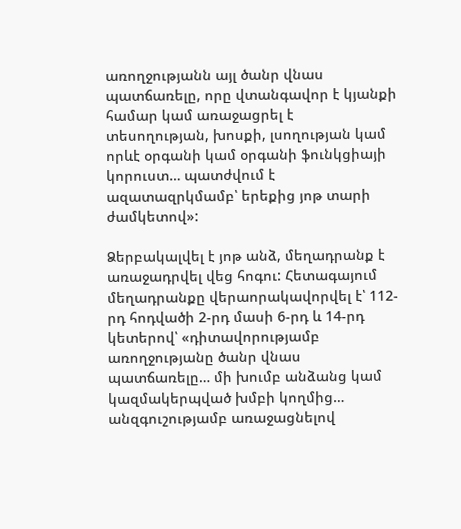առողջությանն այլ ծանր վնաս պատճառելը, որը վտանգավոր է կյանքի համար կամ առաջացրել է տեսողության, խոսքի, լսողության կամ որևէ օրգանի կամ օրգանի ֆունկցիայի կորուստ… պատժվում է ազատազրկմամբ՝ երեքից յոթ տարի ժամկետով»:

Ձերբակալվել է յոթ անձ, մեղադրանք է առաջադրվել վեց հոգու: Հետագայում մեղադրանքը վերաորակավորվել է՝ 112-րդ հոդվածի 2-րդ մասի 6-րդ և 14-րդ կետերով՝ «դիտավորությամբ առողջությանը ծանր վնաս պատճառելը… մի խումբ անձանց կամ կազմակերպված խմբի կողմից… անզգուշությամբ առաջացնելով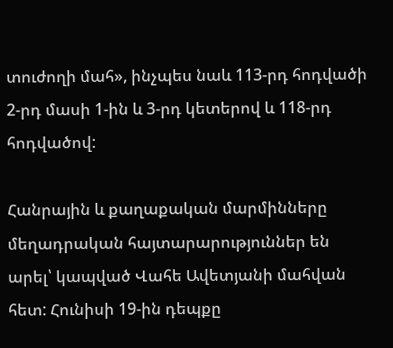տուժողի մահ», ինչպես նաև 113-րդ հոդվածի 2-րդ մասի 1-ին և 3-րդ կետերով և 118-րդ հոդվածով:

Հանրային և քաղաքական մարմինները մեղադրական հայտարարություններ են արել՝ կապված Վահե Ավետյանի մահվան հետ: Հունիսի 19-ին դեպքը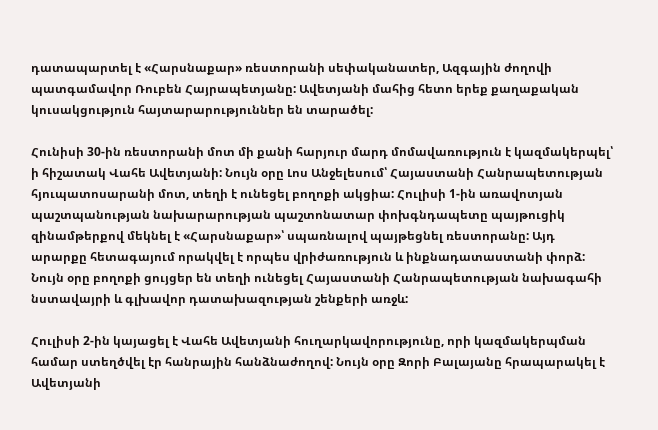դատապարտել է «Հարսնաքար» ռեստորանի սեփականատեր, Ազգային ժողովի պատգամավոր Ռուբեն Հայրապետյանը: Ավետյանի մահից հետո երեք քաղաքական կուսակցություն հայտարարություններ են տարածել:

Հունիսի 30-ին ռեստորանի մոտ մի քանի հարյուր մարդ մոմավառություն է կազմակերպել՝ ի հիշատակ Վահե Ավետյանի: Նույն օրը Լոս Անջելեսում՝ Հայաստանի Հանրապետության հյուպատոսարանի մոտ, տեղի է ունեցել բողոքի ակցիա: Հուլիսի 1-ին առավոտյան պաշտպանության նախարարության պաշտոնատար փոխգնդապետը պայթուցիկ զինամթերքով մեկնել է «Հարսնաքար»՝ սպառնալով պայթեցնել ռեստորանը: Այդ արարքը հետագայում որակվել է որպես վրիժառություն և ինքնադատաստանի փորձ: Նույն օրը բողոքի ցույցեր են տեղի ունեցել Հայաստանի Հանրապետության նախագահի նստավայրի և գլխավոր դատախազության շենքերի առջև:

Հուլիսի 2-ին կայացել է Վահե Ավետյանի հուղարկավորությունը, որի կազմակերպման համար ստեղծվել էր հանրային հանձնաժողով: Նույն օրը Զորի Բալայանը հրապարակել է Ավետյանի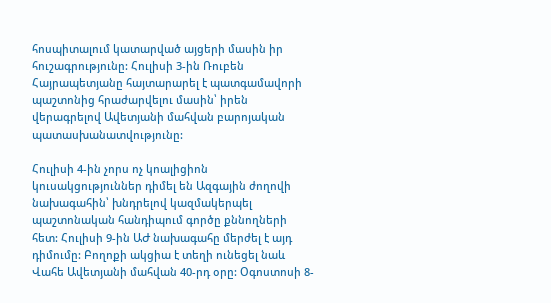հոսպիտալում կատարված այցերի մասին իր հուշագրությունը: Հուլիսի 3-ին Ռուբեն Հայրապետյանը հայտարարել է պատգամավորի պաշտոնից հրաժարվելու մասին՝ իրեն վերագրելով Ավետյանի մահվան բարոյական պատասխանատվությունը:

Հուլիսի 4-ին չորս ոչ կոալիցիոն կուսակցություններ դիմել են Ազգային ժողովի նախագահին՝ խնդրելով կազմակերպել պաշտոնական հանդիպում գործը քննողների հետ: Հուլիսի 9-ին ԱԺ նախագահը մերժել է այդ դիմումը: Բողոքի ակցիա է տեղի ունեցել նաև Վահե Ավետյանի մահվան 40-րդ օրը: Օգոստոսի 8-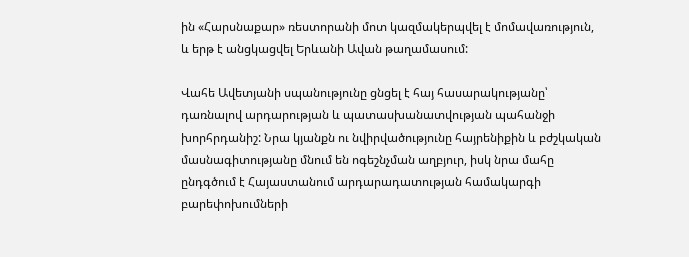ին «Հարսնաքար» ռեստորանի մոտ կազմակերպվել է մոմավառություն, և երթ է անցկացվել Երևանի Ավան թաղամասում:

Վահե Ավետյանի սպանությունը ցնցել է հայ հասարակությանը՝ դառնալով արդարության և պատասխանատվության պահանջի խորհրդանիշ: Նրա կյանքն ու նվիրվածությունը հայրենիքին և բժշկական մասնագիտությանը մնում են ոգեշնչման աղբյուր, իսկ նրա մահը ընդգծում է Հայաստանում արդարադատության համակարգի բարեփոխումների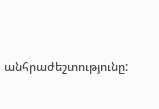անհրաժեշտությունը: